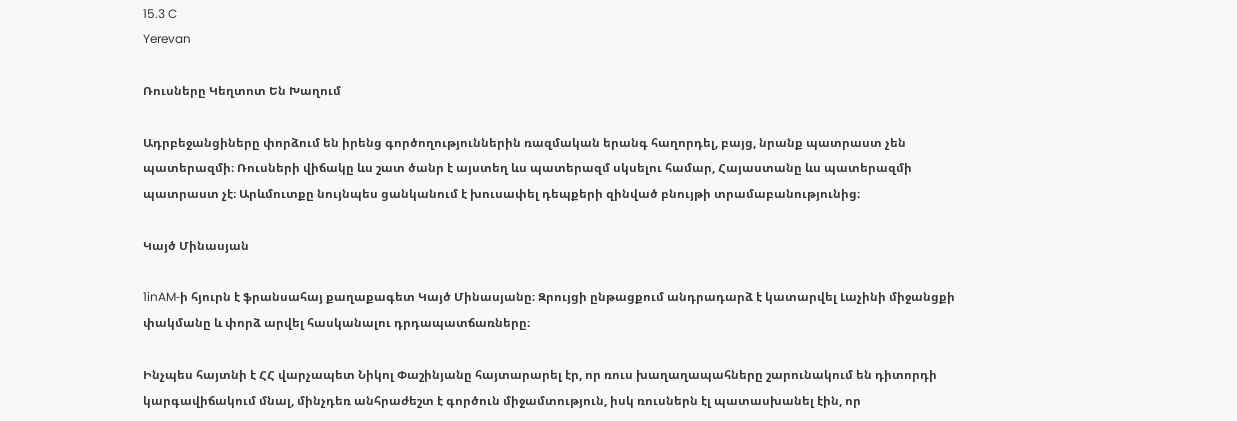15.3 C
Yerevan

Ռուսները Կեղտոտ Են Խաղում

Ադրբեջանցիները փորձում են իրենց գործողություններին ռազմական երանգ հաղորդել, բայց, նրանք պատրաստ չեն պատերազմի։ Ռուսների վիճակը ևս շատ ծանր է այստեղ ևս պատերազմ սկսելու համար, Հայաստանը ևս պատերազմի պատրաստ չէ։ Արևմուտքը նույնպես ցանկանում է խուսափել դեպքերի զինված բնույթի տրամաբանությունից։

Կայծ Մինասյան

1inAM‑ի հյուրն է ֆրանսահայ քաղաքագետ Կայծ Մինասյանը։ Զրույցի ընթացքում անդրադարձ է կատարվել Լաչինի միջանցքի փակմանը և փորձ արվել հասկանալու դրդապատճառները։

Ինչպես հայտնի է ՀՀ վարչապետ Նիկոլ Փաշինյանը հայտարարել էր, որ ռուս խաղաղապահները շարունակում են դիտորդի կարգավիճակում մնալ, մինչդեռ անհրաժեշտ է գործուն միջամտություն, իսկ ռուսներն էլ պատասխանել էին, որ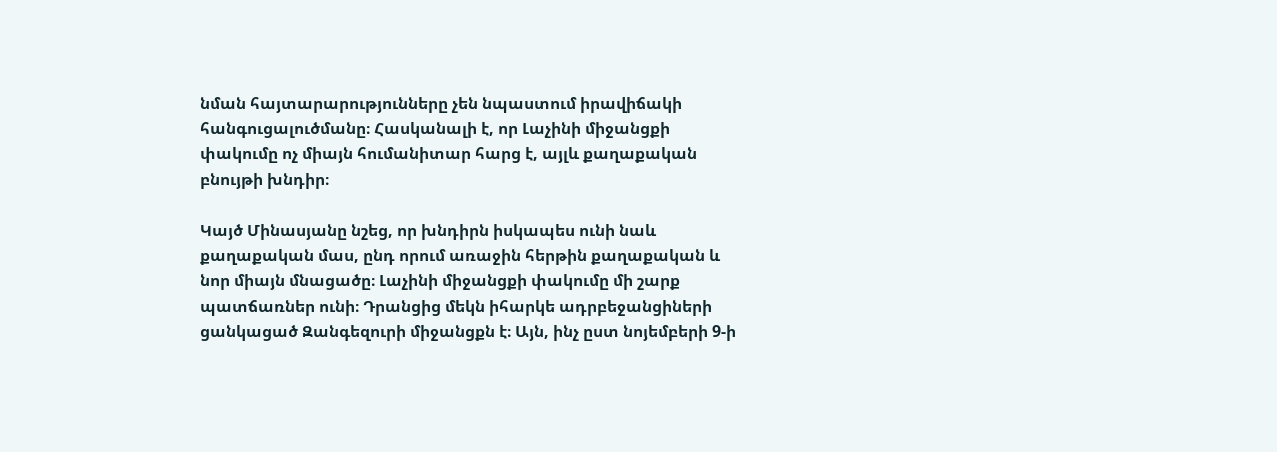նման հայտարարությունները չեն նպաստում իրավիճակի հանգուցալուծմանը։ Հասկանալի է, որ Լաչինի միջանցքի փակումը ոչ միայն հումանիտար հարց է, այլև քաղաքական բնույթի խնդիր։

Կայծ Մինասյանը նշեց, որ խնդիրն իսկապես ունի նաև քաղաքական մաս, ընդ որում առաջին հերթին քաղաքական և նոր միայն մնացածը։ Լաչինի միջանցքի փակումը մի շարք պատճառներ ունի։ Դրանցից մեկն իհարկե ադրբեջանցիների ցանկացած Զանգեզուրի միջանցքն է։ Այն, ինչ ըստ նոյեմբերի 9‑ի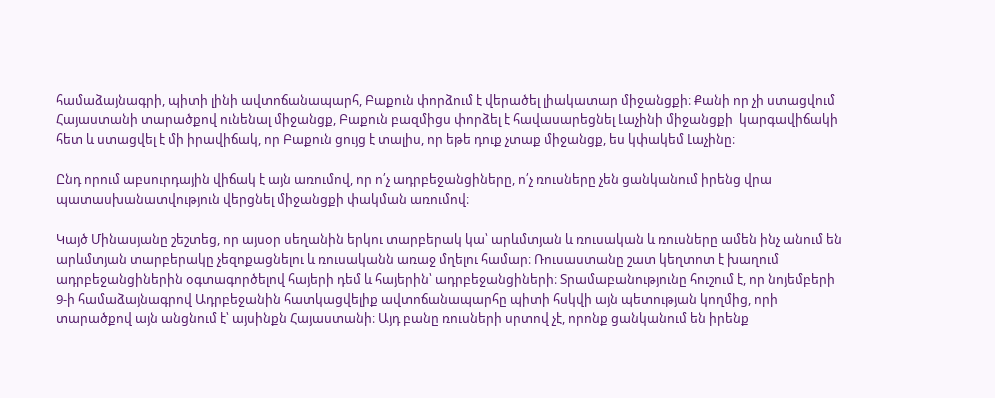համաձայնագրի, պիտի լինի ավտոճանապարհ, Բաքուն փորձում է վերածել լիակատար միջանցքի։ Քանի որ չի ստացվում Հայաստանի տարածքով ունենալ միջանցք, Բաքուն բազմիցս փորձել է հավասարեցնել Լաչինի միջանցքի  կարգավիճակի հետ և ստացվել է մի իրավիճակ, որ Բաքուն ցույց է տալիս, որ եթե դուք չտաք միջանցք, ես կփակեմ Լաչինը։

Ընդ որում աբսուրդային վիճակ է այն առումով, որ ո՛չ ադրբեջանցիները, ո՛չ ռուսները չեն ցանկանում իրենց վրա պատասխանատվություն վերցնել միջանցքի փակման առումով։

Կայծ Մինասյանը շեշտեց, որ այսօր սեղանին երկու տարբերակ կա՝ արևմտյան և ռուսական և ռուսները ամեն ինչ անում են արևմտյան տարբերակը չեզոքացնելու և ռուսականն առաջ մղելու համար։ Ռուսաստանը շատ կեղտոտ է խաղում ադրբեջանցիներին օգտագործելով հայերի դեմ և հայերին՝ ադրբեջանցիների։ Տրամաբանությունը հուշում է, որ նոյեմբերի 9‑ի համաձայնագրով Ադրբեջանին հատկացվելիք ավտոճանապարհը պիտի հսկվի այն պետության կողմից, որի տարածքով այն անցնում է՝ այսինքն Հայաստանի։ Այդ բանը ռուսների սրտով չէ, որոնք ցանկանում են իրենք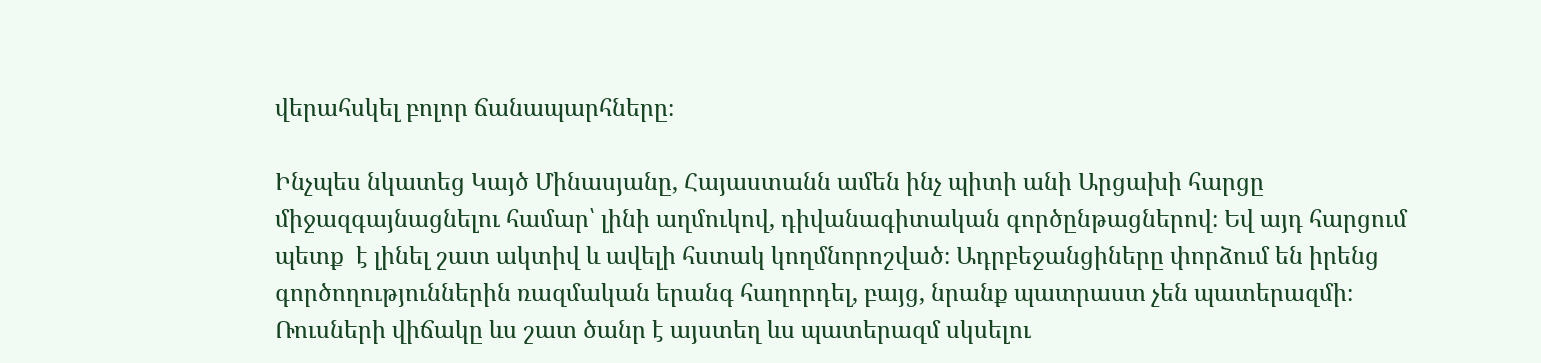վերահսկել բոլոր ճանապարհները։

Ինչպես նկատեց Կայծ Մինասյանը, Հայաստանն ամեն ինչ պիտի անի Արցախի հարցը միջազգայնացնելու համար՝ լինի աղմուկով, դիվանագիտական գործընթացներով։ Եվ այդ հարցում պետք  է լինել շատ ակտիվ և ավելի հստակ կողմնորոշված։ Ադրբեջանցիները փորձում են իրենց գործողություններին ռազմական երանգ հաղորդել, բայց, նրանք պատրաստ չեն պատերազմի։ Ռուսների վիճակը ևս շատ ծանր է այստեղ ևս պատերազմ սկսելու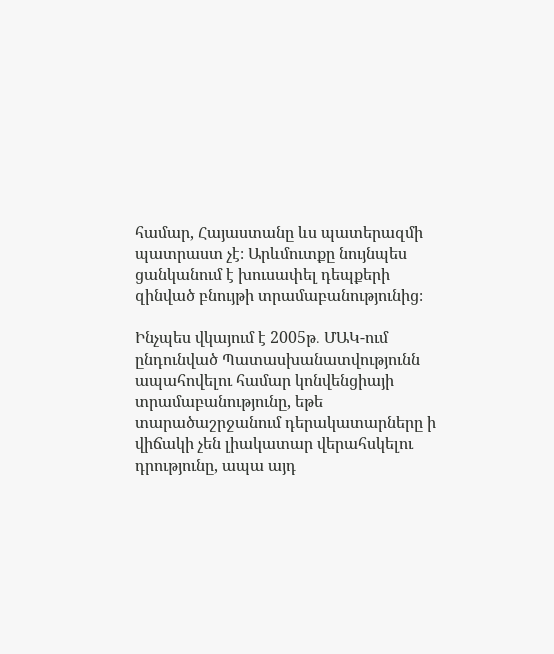համար, Հայաստանը ևս պատերազմի պատրաստ չէ։ Արևմուտքը նույնպես ցանկանում է խուսափել դեպքերի զինված բնույթի տրամաբանությունից։

Ինչպես վկայում է 2005թ․ ՄԱԿ-ում ընդունված Պատասխանատվությունն ապահովելու համար կոնվենցիայի տրամաբանությունը, եթե տարածաշրջանում դերակատարները ի վիճակի չեն լիակատար վերահսկելու դրությունը, ապա այդ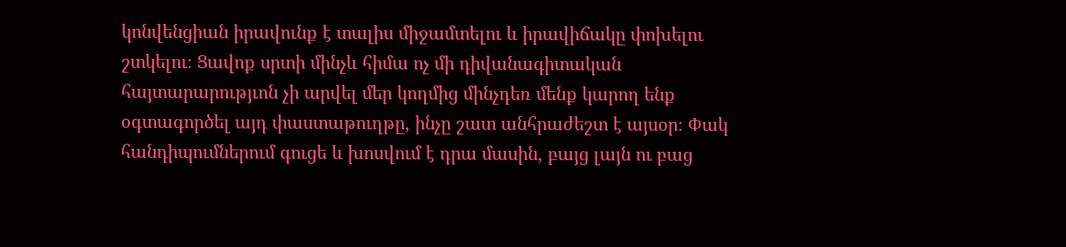կոնվենցիան իրավունք է տալիս միջամտելու և իրավիճակը փոխելու շտկելու։ Ցավոք սրտի մինչև հիմա ոչ մի դիվանագիտական հայտարարությւոն չի արվել մեր կողմից մինչդեռ մենք կարող ենք օգտագործել այդ փաստաթուղթը, ինչը շատ անհրաժեշտ է այսօր։ Փակ հանդիպումներում գուցե և խոսվում է դրա մասին, բայց լայն ու բաց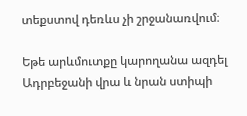տեքստով դեռևս չի շրջանառվում։

Եթե արևմուտքը կարողանա ազդել Ադրբեջանի վրա և նրան ստիպի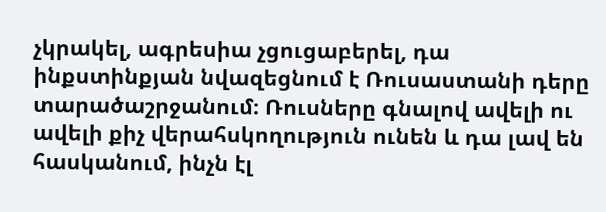չկրակել, ագրեսիա չցուցաբերել, դա ինքստինքյան նվազեցնում է Ռուսաստանի դերը տարածաշրջանում։ Ռուսները գնալով ավելի ու ավելի քիչ վերահսկողություն ունեն և դա լավ են հասկանում, ինչն էլ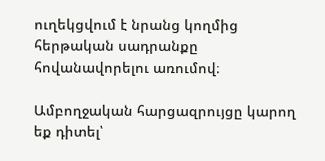ուղեկցվում է նրանց կողմից հերթական սադրանքը հովանավորելու առումով։

Ամբողջական հարցազրույցը կարող եք դիտել՝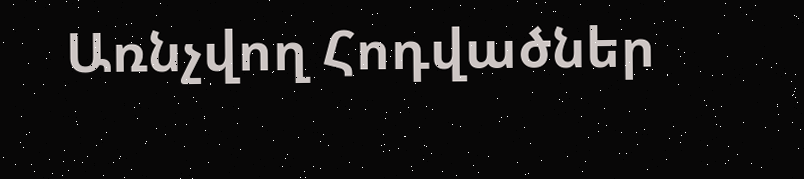Առնչվող Հոդվածներ